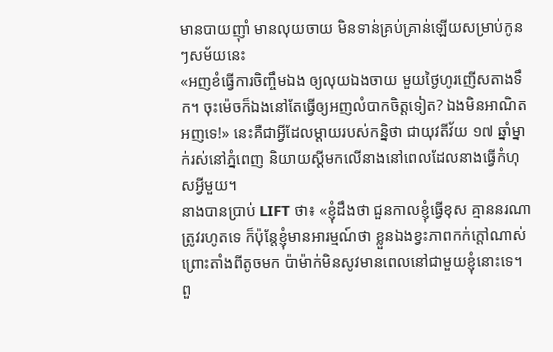មានបាយញ៉ាំ មានលុយចាយ មិនទាន់គ្រប់គ្រាន់ឡើយសម្រាប់កូនៗសម័យនេះ
«អញខំធ្វើការចិញ្ចឹមឯង ឲ្យលុយឯងចាយ មួយថ្ងៃហូរញើសតាងទឹក។ ចុះម៉េចក៏ឯងនៅតែធ្វើឲ្យអញលំបាកចិត្តទៀត? ឯងមិនអាណិតអញទេ!» នេះគឺជាអ្វីដែលម្តាយរបស់កន្និថា ជាយុវតីវ័យ ១៧ ឆ្នាំម្នាក់រស់នៅភ្នំពេញ និយាយស្តីមកលើនាងនៅពេលដែលនាងធ្វើកំហុសអ្វីមួយ។
នាងបានប្រាប់ LIFT ថា៖ «ខ្ញុំដឹងថា ជួនកាលខ្ញុំធ្វើខុស គ្មាននរណាត្រូវរហូតទេ ក៏ប៉ុន្តែខ្ញុំមានអារម្មណ៍ថា ខ្លួនឯងខ្វះភាពកក់ក្តៅណាស់ ព្រោះតាំងពីតូចមក ប៉ាម៉ាក់មិនសូវមានពេលនៅជាមួយខ្ញុំនោះទេ។ ពួ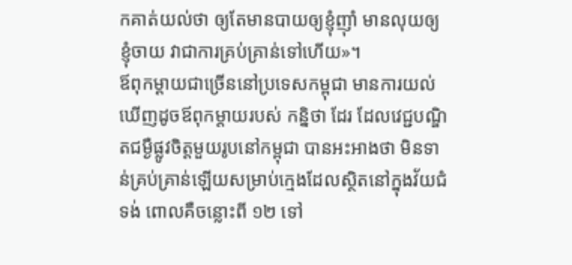កគាត់យល់ថា ឲ្យតែមានបាយឲ្យខ្ញុំញ៉ាំ មានលុយឲ្យខ្ញុំចាយ វាជាការគ្រប់គ្រាន់ទៅហើយ»។
ឪពុកម្តាយជាច្រើននៅប្រទេសកម្ពុជា មានការយល់ឃើញដូចឪពុកម្តាយរបស់ កន្និថា ដែរ ដែលវេជ្ជបណ្ឌិតជម្ងឺផ្លូវចិត្តមួយរូបនៅកម្ពុជា បានអះអាងថា មិនទាន់គ្រប់គ្រាន់ឡើយសម្រាប់ក្មេងដែលស្ថិតនៅក្នុងវ័យជំទង់ ពោលគឺចន្លោះពី ១២ ទៅ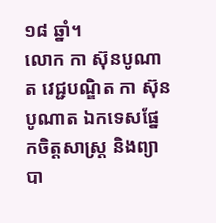១៨ ឆ្នាំ។
លោក កា ស៊ុនបូណាត វេជ្ជបណ្ឌិត កា ស៊ុនបូណាត ឯកទេសផ្នែកចិត្តសាស្ត្រ និងព្យាបា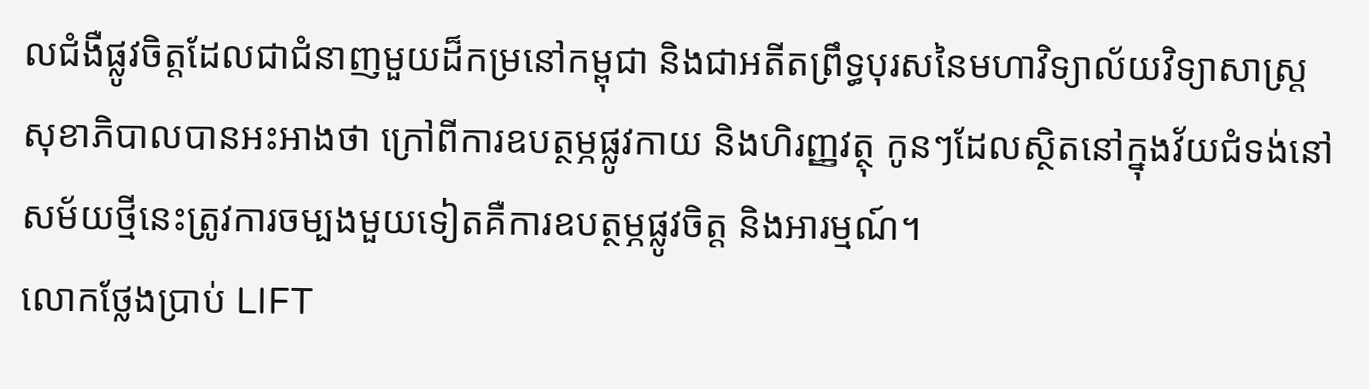លជំងឺផ្លូវចិត្តដែលជាជំនាញមួយដ៏កម្រនៅកម្ពុជា និងជាអតីតព្រឹទ្ធបុរសនៃមហាវិទ្យាល័យវិទ្យាសាស្រ្តសុខាភិបាលបានអះអាងថា ក្រៅពីការឧបត្ថម្ភផ្លូវកាយ និងហិរញ្ញវត្ថុ កូនៗដែលស្ថិតនៅក្នុងវ័យជំទង់នៅសម័យថ្មីនេះត្រូវការចម្បងមួយទៀតគឺការឧបត្ថម្ភផ្លូវចិត្ត និងអារម្មណ៍។
លោកថ្លែងប្រាប់ LIFT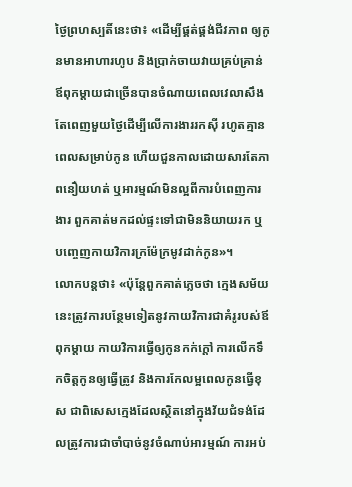ថ្ងៃព្រហស្បតិ៍នេះថា៖ «ដើម្បីផ្គត់ផ្គង់ជីវភាព ឲ្យកូនមានអាហារហូប និងប្រាក់ចាយវាយគ្រប់គ្រាន់ ឪពុកម្តាយជាច្រើនបានចំណាយពេលវេលាសឹងតែពេញមួយថ្ងៃដើម្បីលើការងាររកស៊ី រហូតគ្មានពេលសម្រាប់កូន ហើយជួនកាលដោយសារតែភាពនឿយហត់ ឬអារម្មណ៍មិនល្អពីការបំពេញការងារ ពួកគាត់មកដល់ផ្ទះទៅជាមិននិយាយរក ឬបញ្ចេញកាយវិការក្រម៉ែក្រមូវដាក់កូន»។
លោកបន្តថា៖ «ប៉ុន្តែពួកគាត់ភ្លេចថា ក្មេងសម័យនេះត្រូវការបន្ថែមទៀតនូវកាយវិការជាគំរូរបស់ឪពុកម្តាយ កាយវិការធ្វើឲ្យកូនកក់ក្តៅ ការលើកទឹកចិត្តកូនឲ្យធ្វើត្រូវ និងការកែលម្អពេលកូនធ្វើខុស ជាពិសេសក្មេងដែលស្ថិតនៅក្នុងវ័យជំទង់ដែលត្រូវការជាចាំបាច់នូវចំណាប់អារម្មណ៍ ការអប់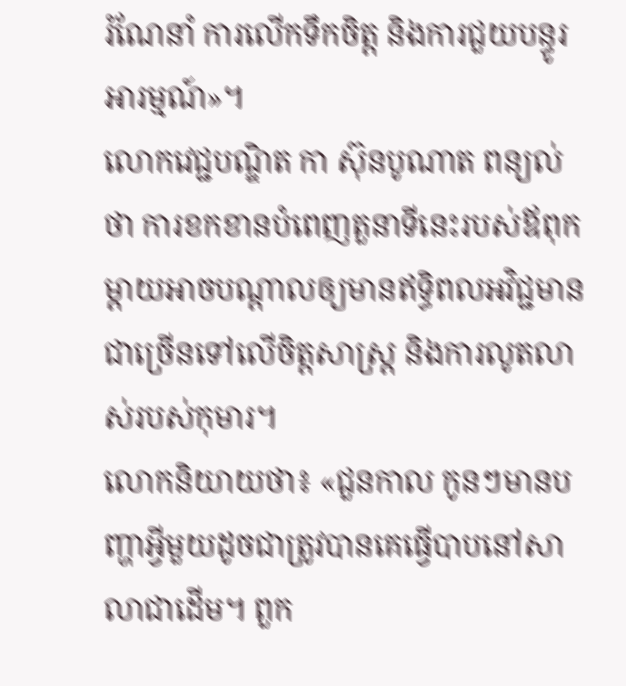រំណែនាំ ការលើកទឹកចិត្ត និងការជួយបន្ធូរអារម្មណ៍»។
លោកវេជ្ជបណ្ឌិត កា ស៊ុនបូណាត ពន្យល់ថា ការខកខានបំពេញតួនាទីនេះរបស់ឪពុកម្តាយអាចបណ្តាលឲ្យមានឥទ្ធិពលអវិជ្ជមានជាច្រើនទៅលើចិត្តសាស្រ្ត និងការលូតលាស់របស់កុមារ។
លោកនិយាយថា៖ «ជួនកាល កូនៗមានបញ្ហាអ្វីមួយដូចជាត្រូវបានគេធ្វើបាបនៅសាលាជាដើម។ ពួក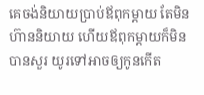គេចង់និយាយប្រាប់ឪពុកម្តាយ តែមិនហ៊ាននិយាយ ហើយឪពុកម្តាយក៏មិនបានសួរ យូរទៅអាចឲ្យកូនកើត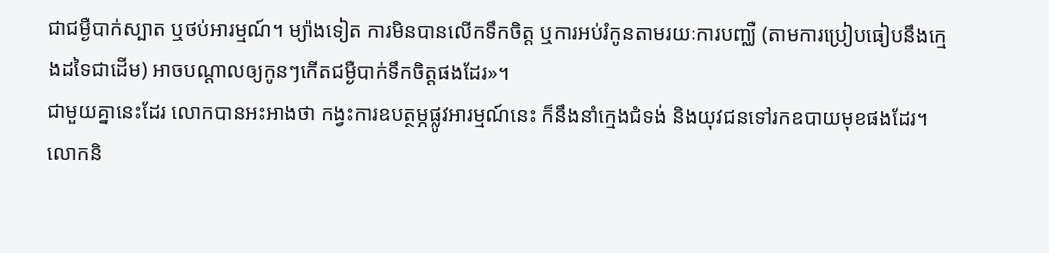ជាជម្ងឺបាក់ស្បាត ឬថប់អារម្មណ៍។ ម្យ៉ាងទៀត ការមិនបានលើកទឹកចិត្ត ឬការអប់រំកូនតាមរយៈការបញ្ឈឺ (តាមការប្រៀបធៀបនឹងក្មេងដទៃជាដើម) អាចបណ្តាលឲ្យកូនៗកើតជម្ងឺបាក់ទឹកចិត្តផងដែរ»។
ជាមួយគ្នានេះដែរ លោកបានអះអាងថា កង្វះការឧបត្ថម្ភផ្លូវអារម្មណ៍នេះ ក៏នឹងនាំក្មេងជំទង់ និងយុវជនទៅរកឧបាយមុខផងដែរ។
លោកនិ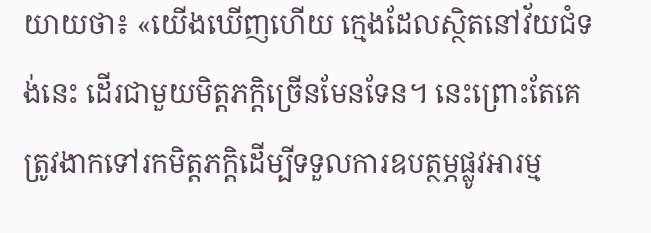យាយថា៖ «យើងឃើញហើយ ក្មេងដែលស្ថិតនៅវ័យជំទង់នេះ ដើរជាមួយមិត្តភក្តិច្រើនមែនទែន។ នេះព្រោះតែគេត្រូវងាកទៅរកមិត្តភក្តិដើម្បីទទួលការឧបត្ថម្ភផ្លូវអារម្ម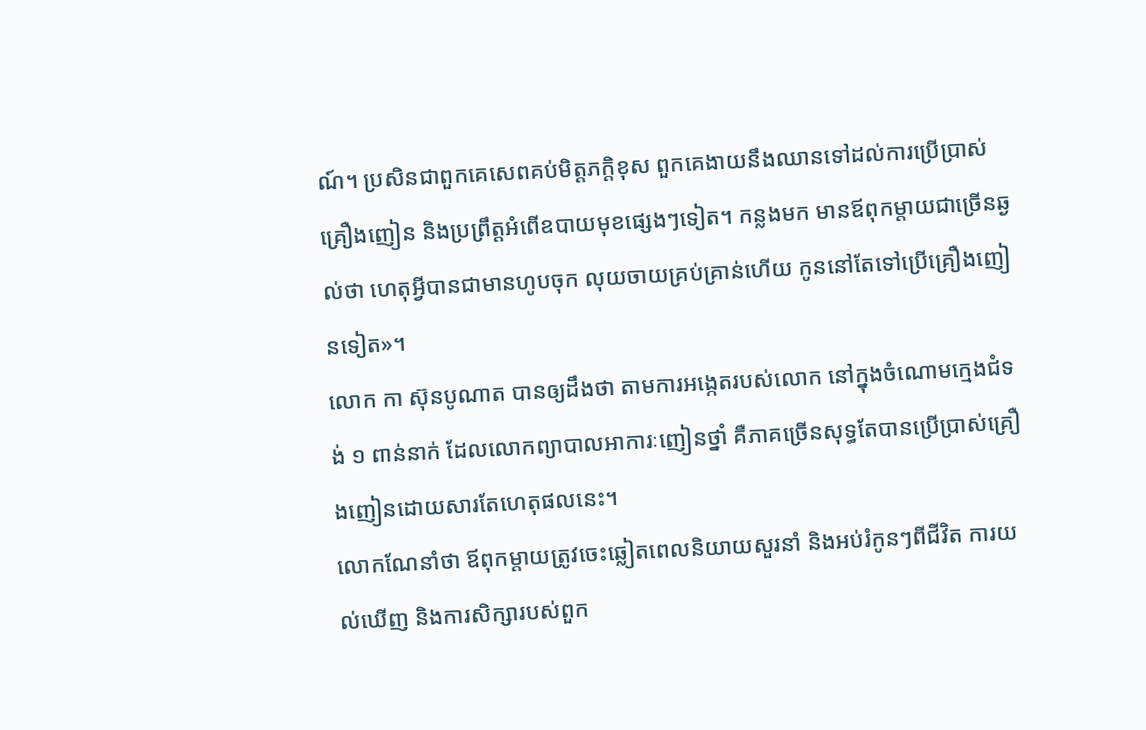ណ៍។ ប្រសិនជាពួកគេសេពគប់មិត្តភក្តិខុស ពួកគេងាយនឹងឈានទៅដល់ការប្រើប្រាស់គ្រឿងញៀន និងប្រព្រឹត្តអំពើឧបាយមុខផ្សេងៗទៀត។ កន្លងមក មានឪពុកម្តាយជាច្រើនឆ្ងល់ថា ហេតុអ្វីបានជាមានហូបចុក លុយចាយគ្រប់គ្រាន់ហើយ កូននៅតែទៅប្រើគ្រឿងញៀនទៀត»។
លោក កា ស៊ុនបូណាត បានឲ្យដឹងថា តាមការអង្កេតរបស់លោក នៅក្នុងចំណោមក្មេងជំទង់ ១ ពាន់នាក់ ដែលលោកព្យាបាលអាការៈញៀនថ្នាំ គឺភាគច្រើនសុទ្ធតែបានប្រើប្រាស់គ្រឿងញៀនដោយសារតែហេតុផលនេះ។
លោកណែនាំថា ឪពុកម្តាយត្រូវចេះឆ្លៀតពេលនិយាយសួរនាំ និងអប់រំកូនៗពីជីវិត ការយល់ឃើញ និងការសិក្សារបស់ពួក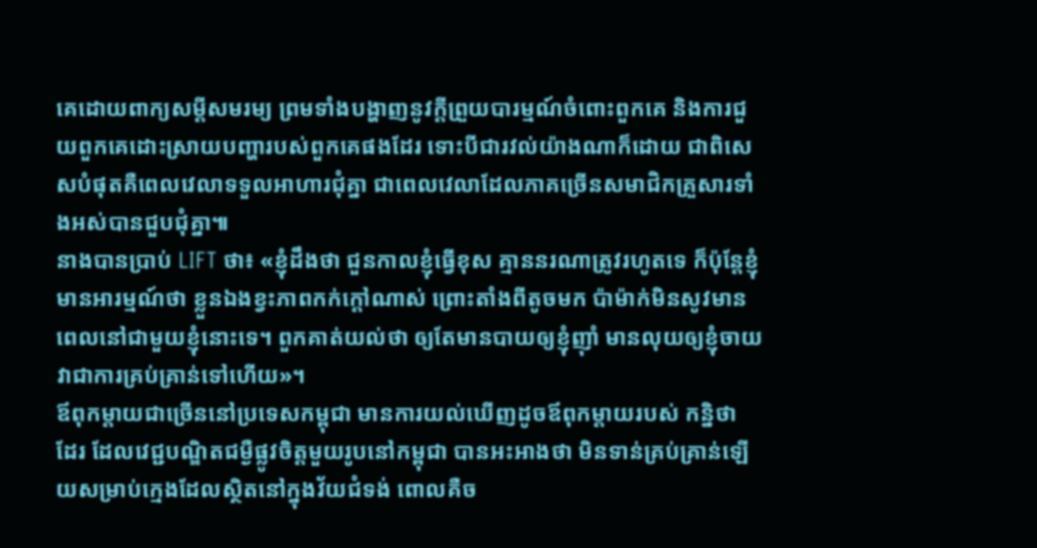គេដោយពាក្យសម្តីសមរម្យ ព្រមទាំងបង្ហាញនូវក្តីព្រួយបារម្មណ៍ចំពោះពួកគេ និងការជួយពួកគេដោះស្រាយបញ្ហារបស់ពួកគេផងដែរ ទោះបីជារវល់យ៉ាងណាក៏ដោយ ជាពិសេសបំផុតគឺពេលវេលាទទួលអាហារជុំគ្នា ជាពេលវេលាដែលភាគច្រើនសមាជិកគ្រួសារទាំងអស់បានជួបជុំគ្នា៕
នាងបានប្រាប់ LIFT ថា៖ «ខ្ញុំដឹងថា ជួនកាលខ្ញុំធ្វើខុស គ្មាននរណាត្រូវរហូតទេ ក៏ប៉ុន្តែខ្ញុំមានអារម្មណ៍ថា ខ្លួនឯងខ្វះភាពកក់ក្តៅណាស់ ព្រោះតាំងពីតូចមក ប៉ាម៉ាក់មិនសូវមានពេលនៅជាមួយខ្ញុំនោះទេ។ ពួកគាត់យល់ថា ឲ្យតែមានបាយឲ្យខ្ញុំញ៉ាំ មានលុយឲ្យខ្ញុំចាយ វាជាការគ្រប់គ្រាន់ទៅហើយ»។
ឪពុកម្តាយជាច្រើននៅប្រទេសកម្ពុជា មានការយល់ឃើញដូចឪពុកម្តាយរបស់ កន្និថា ដែរ ដែលវេជ្ជបណ្ឌិតជម្ងឺផ្លូវចិត្តមួយរូបនៅកម្ពុជា បានអះអាងថា មិនទាន់គ្រប់គ្រាន់ឡើយសម្រាប់ក្មេងដែលស្ថិតនៅក្នុងវ័យជំទង់ ពោលគឺច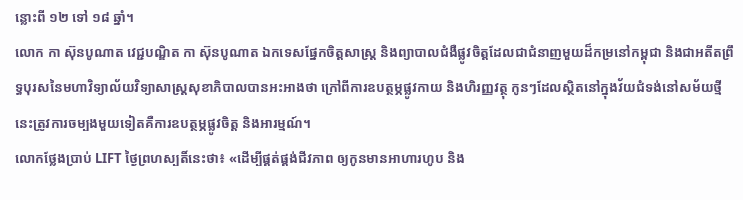ន្លោះពី ១២ ទៅ ១៨ ឆ្នាំ។
លោក កា ស៊ុនបូណាត វេជ្ជបណ្ឌិត កា ស៊ុនបូណាត ឯកទេសផ្នែកចិត្តសាស្ត្រ និងព្យាបាលជំងឺផ្លូវចិត្តដែលជាជំនាញមួយដ៏កម្រនៅកម្ពុជា និងជាអតីតព្រឹទ្ធបុរសនៃមហាវិទ្យាល័យវិទ្យាសាស្រ្តសុខាភិបាលបានអះអាងថា ក្រៅពីការឧបត្ថម្ភផ្លូវកាយ និងហិរញ្ញវត្ថុ កូនៗដែលស្ថិតនៅក្នុងវ័យជំទង់នៅសម័យថ្មីនេះត្រូវការចម្បងមួយទៀតគឺការឧបត្ថម្ភផ្លូវចិត្ត និងអារម្មណ៍។
លោកថ្លែងប្រាប់ LIFT ថ្ងៃព្រហស្បតិ៍នេះថា៖ «ដើម្បីផ្គត់ផ្គង់ជីវភាព ឲ្យកូនមានអាហារហូប និង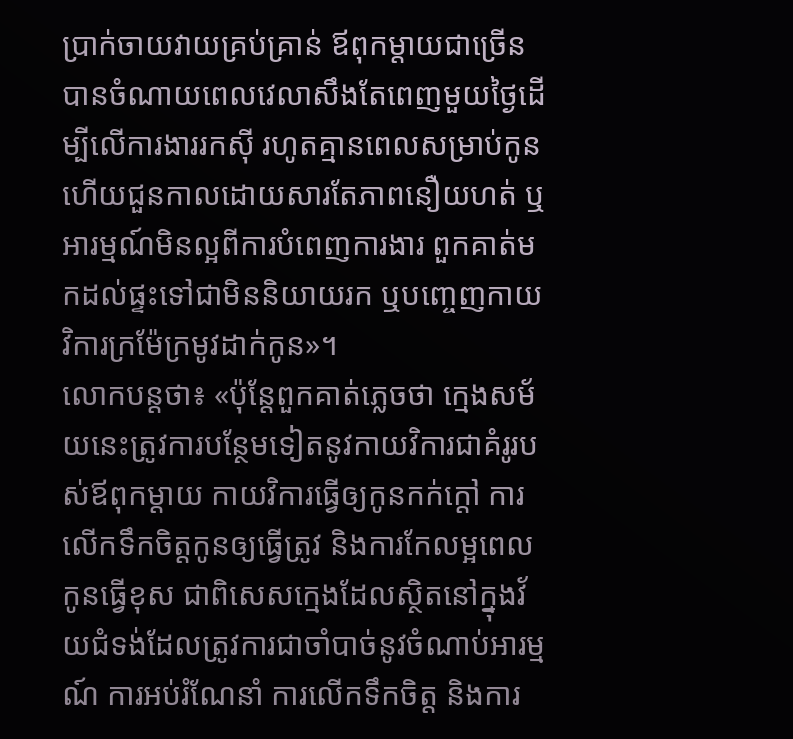ប្រាក់ចាយវាយគ្រប់គ្រាន់ ឪពុកម្តាយជាច្រើនបានចំណាយពេលវេលាសឹងតែពេញមួយថ្ងៃដើម្បីលើការងាររកស៊ី រហូតគ្មានពេលសម្រាប់កូន ហើយជួនកាលដោយសារតែភាពនឿយហត់ ឬអារម្មណ៍មិនល្អពីការបំពេញការងារ ពួកគាត់មកដល់ផ្ទះទៅជាមិននិយាយរក ឬបញ្ចេញកាយវិការក្រម៉ែក្រមូវដាក់កូន»។
លោកបន្តថា៖ «ប៉ុន្តែពួកគាត់ភ្លេចថា ក្មេងសម័យនេះត្រូវការបន្ថែមទៀតនូវកាយវិការជាគំរូរបស់ឪពុកម្តាយ កាយវិការធ្វើឲ្យកូនកក់ក្តៅ ការលើកទឹកចិត្តកូនឲ្យធ្វើត្រូវ និងការកែលម្អពេលកូនធ្វើខុស ជាពិសេសក្មេងដែលស្ថិតនៅក្នុងវ័យជំទង់ដែលត្រូវការជាចាំបាច់នូវចំណាប់អារម្មណ៍ ការអប់រំណែនាំ ការលើកទឹកចិត្ត និងការ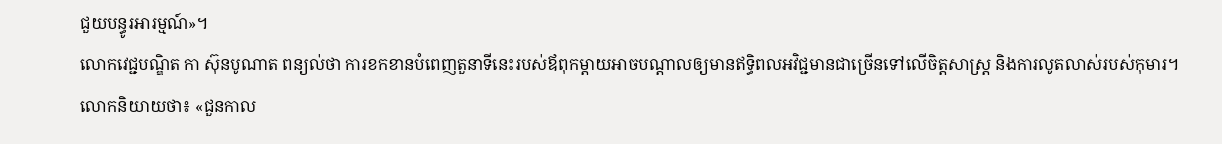ជួយបន្ធូរអារម្មណ៍»។
លោកវេជ្ជបណ្ឌិត កា ស៊ុនបូណាត ពន្យល់ថា ការខកខានបំពេញតួនាទីនេះរបស់ឪពុកម្តាយអាចបណ្តាលឲ្យមានឥទ្ធិពលអវិជ្ជមានជាច្រើនទៅលើចិត្តសាស្រ្ត និងការលូតលាស់របស់កុមារ។
លោកនិយាយថា៖ «ជួនកាល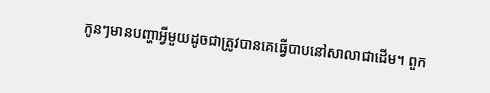កូនៗមានបញ្ហាអ្វីមួយដូចជាត្រូវបានគេធ្វើបាបនៅសាលាជាដើម។ ពួក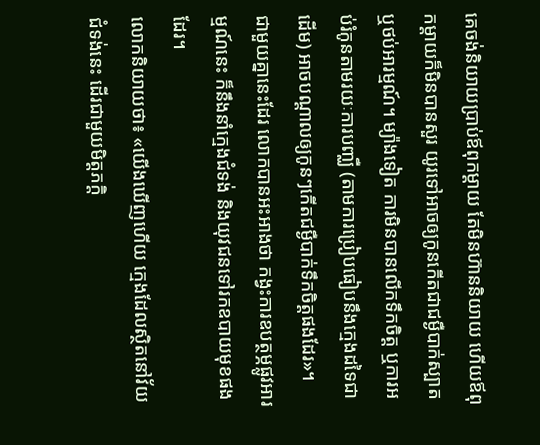គេចង់និយាយប្រាប់ឪពុកម្តាយ តែមិនហ៊ាននិយាយ ហើយឪពុកម្តាយក៏មិនបានសួរ យូរទៅអាចឲ្យកូនកើតជាជម្ងឺបាក់ស្បាត ឬថប់អារម្មណ៍។ ម្យ៉ាងទៀត ការមិនបានលើកទឹកចិត្ត ឬការអប់រំកូនតាមរយៈការបញ្ឈឺ (តាមការប្រៀបធៀបនឹងក្មេងដទៃជាដើម) អាចបណ្តាលឲ្យកូនៗកើតជម្ងឺបាក់ទឹកចិត្តផងដែរ»។
ជាមួយគ្នានេះដែរ លោកបានអះអាងថា កង្វះការឧបត្ថម្ភផ្លូវអារម្មណ៍នេះ ក៏នឹងនាំក្មេងជំទង់ និងយុវជនទៅរកឧបាយមុខផងដែរ។
លោកនិយាយថា៖ «យើងឃើញហើយ ក្មេងដែលស្ថិតនៅវ័យជំទង់នេះ ដើរជាមួយមិត្តភក្តិ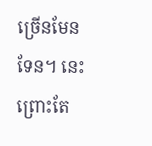ច្រើនមែនទែន។ នេះព្រោះតែ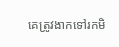គេត្រូវងាកទៅរកមិ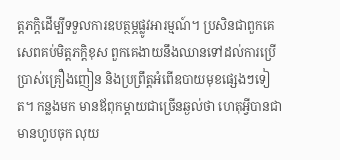ត្តភក្តិដើម្បីទទួលការឧបត្ថម្ភផ្លូវអារម្មណ៍។ ប្រសិនជាពួកគេសេពគប់មិត្តភក្តិខុស ពួកគេងាយនឹងឈានទៅដល់ការប្រើប្រាស់គ្រឿងញៀន និងប្រព្រឹត្តអំពើឧបាយមុខផ្សេងៗទៀត។ កន្លងមក មានឪពុកម្តាយជាច្រើនឆ្ងល់ថា ហេតុអ្វីបានជាមានហូបចុក លុយ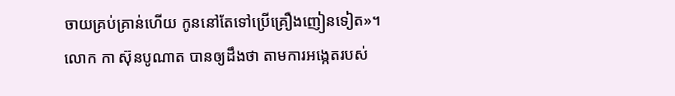ចាយគ្រប់គ្រាន់ហើយ កូននៅតែទៅប្រើគ្រឿងញៀនទៀត»។
លោក កា ស៊ុនបូណាត បានឲ្យដឹងថា តាមការអង្កេតរបស់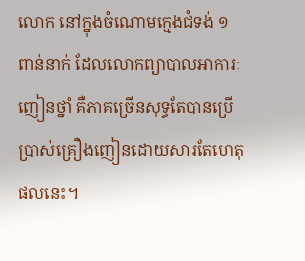លោក នៅក្នុងចំណោមក្មេងជំទង់ ១ ពាន់នាក់ ដែលលោកព្យាបាលអាការៈញៀនថ្នាំ គឺភាគច្រើនសុទ្ធតែបានប្រើប្រាស់គ្រឿងញៀនដោយសារតែហេតុផលនេះ។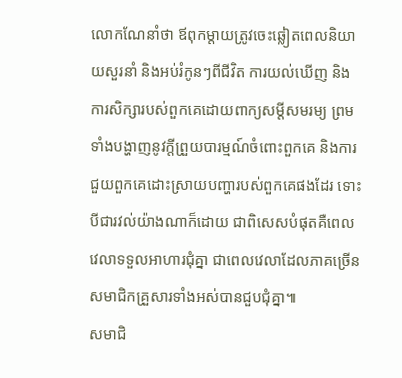លោកណែនាំថា ឪពុកម្តាយត្រូវចេះឆ្លៀតពេលនិយាយសួរនាំ និងអប់រំកូនៗពីជីវិត ការយល់ឃើញ និងការសិក្សារបស់ពួកគេដោយពាក្យសម្តីសមរម្យ ព្រមទាំងបង្ហាញនូវក្តីព្រួយបារម្មណ៍ចំពោះពួកគេ និងការជួយពួកគេដោះស្រាយបញ្ហារបស់ពួកគេផងដែរ ទោះបីជារវល់យ៉ាងណាក៏ដោយ ជាពិសេសបំផុតគឺពេលវេលាទទួលអាហារជុំគ្នា ជាពេលវេលាដែលភាគច្រើនសមាជិកគ្រួសារទាំងអស់បានជួបជុំគ្នា៕
សមាជិ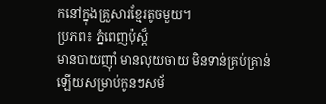កនៅក្នុងគ្រួសារខ្មែរតូចមួយ។
ប្រភព៖ ភ្នំពេញប៉ុស្ត៏
មានបាយញ៉ាំ មានលុយចាយ មិនទាន់គ្រប់គ្រាន់ឡើយសម្រាប់កូនៗសម័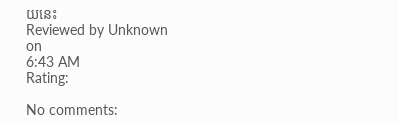យនេះ
Reviewed by Unknown
on
6:43 AM
Rating:

No comments: